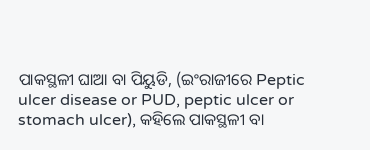ପାକସ୍ଥଳୀ ଘାଆ ବା ପିୟୁଡି, (ଇଂରାଜୀରେ Peptic ulcer disease or PUD, peptic ulcer or stomach ulcer), କ‌ହିଲେ ପାକସ୍ଥଳୀ ବା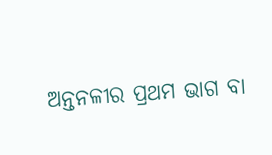ଅନ୍ତନଳୀର ପ୍ରଥମ ଭାଗ ବା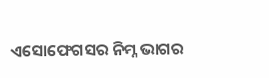ଏସୋଫେଗସର ନିମ୍ନ ଭାଗର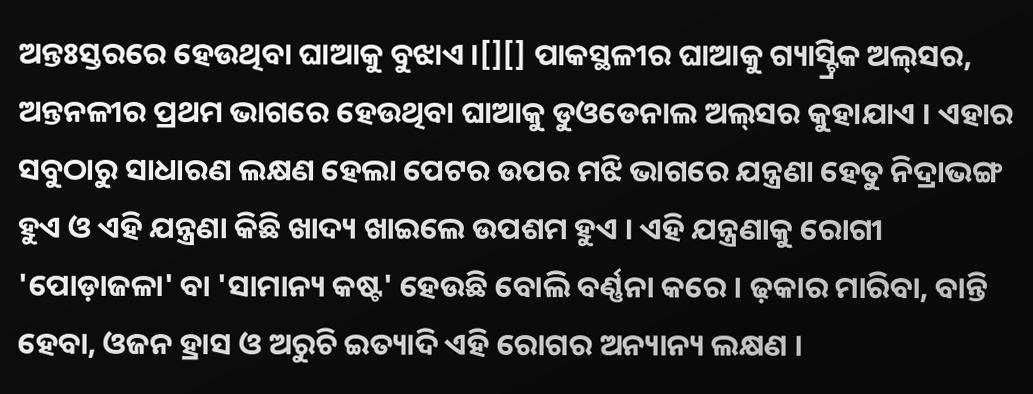ଅନ୍ତଃସ୍ତରରେ ହେଉଥିବା ଘାଆକୁ ବୁଝାଏ ।[][] ପାକସ୍ଥଳୀର ଘାଆକୁ ଗ୍ୟାସ୍ଟ୍ରିକ ଅଲ୍‌ସର, ଅନ୍ତନଳୀର ପ୍ରଥମ ଭାଗରେ ହେଉଥିବା ଘାଆକୁ ଡୁଓଡେନାଲ ଅଲ୍‌ସର କୁହାଯାଏ । ଏହାର ସବୁଠାରୁ ସାଧାରଣ ଲକ୍ଷଣ ହେଲା ପେଟର ଉପର ମଝି ଭାଗରେ ଯନ୍ତ୍ରଣା ହେତୁ ନିଦ୍ରାଭଙ୍ଗ ହୁଏ ଓ ଏହି ଯନ୍ତ୍ରଣା କିଛି ଖାଦ୍ୟ ଖାଇଲେ ଉପଶମ ହୁଏ । ଏହି ଯନ୍ତ୍ରଣାକୁ ରୋଗୀ 'ପୋଡ଼ାଜଳା' ବା 'ସାମାନ୍ୟ କଷ୍ଟ' ହେଉଛି ବୋଲି ବର୍ଣ୍ଣନା କରେ । ଢ଼କାର ମାରିବା, ବାନ୍ତି ହେବା, ଓଜନ ହ୍ରାସ ଓ ଅରୁଚି ଇତ୍ୟାଦି ଏହି ରୋଗର ଅନ୍ୟାନ୍ୟ ଲକ୍ଷଣ ।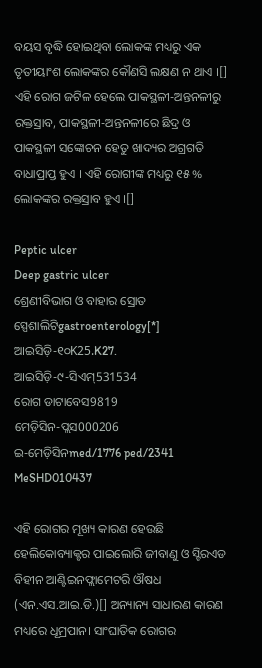ବୟସ ବୃଦ୍ଧି ହୋଇଥିବା ଲୋକଙ୍କ ମଧ୍ୟରୁ ଏକ ତୃତୀୟାଂଶ ଲୋକଙ୍କର କୌଣସି ଲକ୍ଷଣ ନ ଥାଏ ।[] ଏହି ରୋଗ ଜଟିଳ ହେଲେ ପାକସ୍ଥଳୀ-ଅନ୍ତନଳୀରୁ ରକ୍ତସ୍ରାବ, ପାକସ୍ଥଳୀ-ଅନ୍ତନଳୀରେ ଛିଦ୍ର ଓ ପାକସ୍ଥଳୀ ସଙ୍କୋଚନ ହେତୁ ଖାଦ୍ୟର ଅଗ୍ରଗତି ବାଧାପ୍ରାପ୍ତ ହୁଏ । ଏହି ରୋଗୀଙ୍କ ମଧ୍ୟରୁ ୧୫ % ଲୋକଙ୍କର ରକ୍ତସ୍ରାବ ହୁଏ ।[]

Peptic ulcer
Deep gastric ulcer
ଶ୍ରେଣୀବିଭାଗ ଓ ବାହାର ସ୍ରୋତ
ସ୍ପେଶାଲିଟିgastroenterology[*]
ଆଇସିଡ଼ି-୧୦K25.K27.
ଆଇସିଡ଼ି-୯-ସିଏମ୍531534
ରୋଗ ଡାଟାବେସ9819
ମେଡ଼ିସିନ-ପ୍ଲସ000206
ଇ-ମେଡ଼ିସିନmed/1776 ped/2341
MeSHD010437

ଏହି ରୋଗର ମୂଖ୍ୟ କାରଣ ହେଉଛି ହେଲିକୋବ୍ୟାକ୍ଟର ପାଇଲୋରି ଜୀବାଣୁ ଓ ସ୍ଟିରଏଡ ବିହୀନ ଆଣ୍ଟିଇନଫ୍ଲାମେଟରି ଔଷଧ (ଏନ‌.ଏସ.ଆଇ.ଡି.)[] ଅନ୍ୟାନ୍ୟ ସାଧାରଣ କାରଣ ମଧ୍ୟରେ ଧୂମ୍ରପାନ। ସାଂଘାତିକ ରୋଗର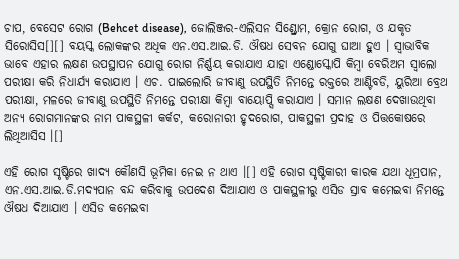ଚାପ, ବେସେଟ ରୋଗ (Behcet disease), ଜୋଲିଞ୍ଜର-ଏଲିସନ ସିଣ୍ଡ୍ରୋମ, କ୍ରୋନ ରୋଗ, ଓ ଯକୃତ ସିରୋସିସ[][] ବୟସ୍କ ଲୋକଙ୍କର ଅଧିକ ଏନ‌.ଏସ.ଆଇ.ଡି. ଔଷଧ ସେବନ ଯୋଗୁ ଘାଆ ହୁଏ । ସ୍ୱାଭାବିକ ଭାବେ ଏହାର ଲକ୍ଷଣ ଉପସ୍ଥାପନ ଯୋଗୁ ରୋଗ ନିର୍ଣ୍ଣୟ କରାଯାଏ ଯାହା ଏଣ୍ଡୋସ୍କୋପି କିମ୍ବା ବେରିଅମ ସ୍ୱାଲୋ ପରୀକ୍ଷା କରି ନିଧାର୍ଯ୍ୟ କରାଯାଏ । ଏଚ. ପାଇଲୋରି ଜୀବାଣୁ ଉପସ୍ଥିତି ନିମନ୍ତେ ରକ୍ତରେ ଆଣ୍ଟିବଡି, ୟୁରିଆ ବ୍ରେଥ ପରୀକ୍ଷା, ମଳରେ ଜୀବାଣୁ ଉପସ୍ଥିତି ନିମନ୍ତେ ପରୀକ୍ଷା କିମ୍ବା ବାୟୋପ୍ସି କରାଯାଏ । ସମାନ ଲକ୍ଷଣ ଦେଖାଉଥିବା ଅନ୍ୟ ରୋଗମାନଙ୍କର ନାମ ପାକସ୍ଥଳୀ କର୍କଟ, କରୋନାରୀ ହୃଦରୋଗ, ପାକସ୍ଥଳୀ ପ୍ରଦାହ ଓ ପିତ୍ତକୋଷରେ ଲିଥିଆସିସ ।[]

ଏହି ରୋଗ ସୃଷ୍ଟିରେ ଖାଦ୍ୟ କୌଣସି ଭୂମିକା ନେଇ ନ ଥାଏ ।[] ଏହି ରୋଗ ସୃଷ୍ଟିକାରୀ କାରକ ଯଥା ଧୂମ୍ରପାନ, ଏନ‌.ଏସ.ଆଇ.ଡି.ମଦ୍ୟପାନ ବନ୍ଦ କରିବାକୁ ଉପଦେଶ ଦିଆଯାଏ ଓ ପାକସ୍ଥଳୀରୁ ଏସିଡ ସ୍ରାବ କମେଇବା ନିମନ୍ତେ ଔଷଧ ଦିଆଯାଏ । ଏସିଡ କମେଇବା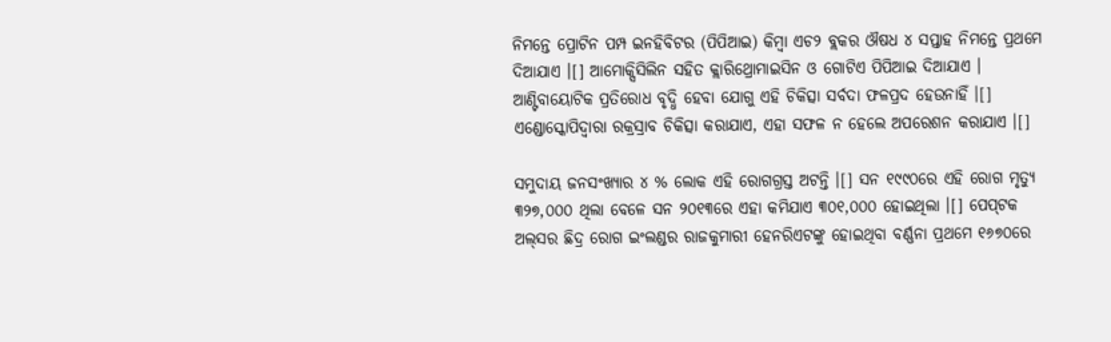ନିମନ୍ତେ ପ୍ରୋଟିନ ପମ୍ପ ଇନହିବିଟର (ପିପିଆଇ) କିମ୍ବା ଏଚ୨ ବ୍ଲକର ଔଷଧ ୪ ସପ୍ତାହ ନିମନ୍ତେ ପ୍ରଥମେ ଦିଆଯାଏ ।[] ଆମୋକ୍ସିସିଲିନ ସ‌ହିତ କ୍ଲାରିଥ୍ରୋମାଇସିନ ଓ ଗୋଟିଏ ପିପିଆଇ ଦିଆଯାଏ । ଆଣ୍ଟିବାୟୋଟିକ ପ୍ରତିରୋଧ ବୃଦ୍ଧି ହେବା ଯୋଗୁ ଏହି ଚିକିତ୍ସା ସର୍ବଦା ଫଳପ୍ରଦ ହେଉନାହିଁ ।[] ଏଣ୍ଡୋସ୍କୋପିଦ୍ୱାରା ରକ୍ରସ୍ରାବ ଚିକିତ୍ସା କରାଯାଏ, ଏହା ସଫଳ ନ ହେଲେ ଅପରେଶନ କରାଯାଏ ।[]

ସମୁଦାୟ ଜନସଂଖ୍ୟାର ୪ % ଲୋକ ଏହି ରୋଗ‌ଗ୍ରସ୍ତ ଅଟନ୍ତି ।[] ସନ ୧୯୯୦ରେ ଏହି ରୋଗ ମୃତ୍ୟୁ ୩୨୭,୦୦୦ ଥିଲା ବେଳେ ସନ ୨୦୧୩ରେ ଏହା କମିଯାଏ ୩୦୧,୦୦୦ ହୋଇଥିଲା ।[] ପେପ୍‌ଟକ ଅଲ୍‌ସର ଛିଦ୍ର ରୋଗ ଇଂଲଣ୍ଡର ରାଜକୁମାରୀ ହେନରିଏଟଙ୍କୁ ହୋଇଥିବା ବର୍ଣ୍ଣନା ପ୍ରଥମେ ୧୬୭୦ରେ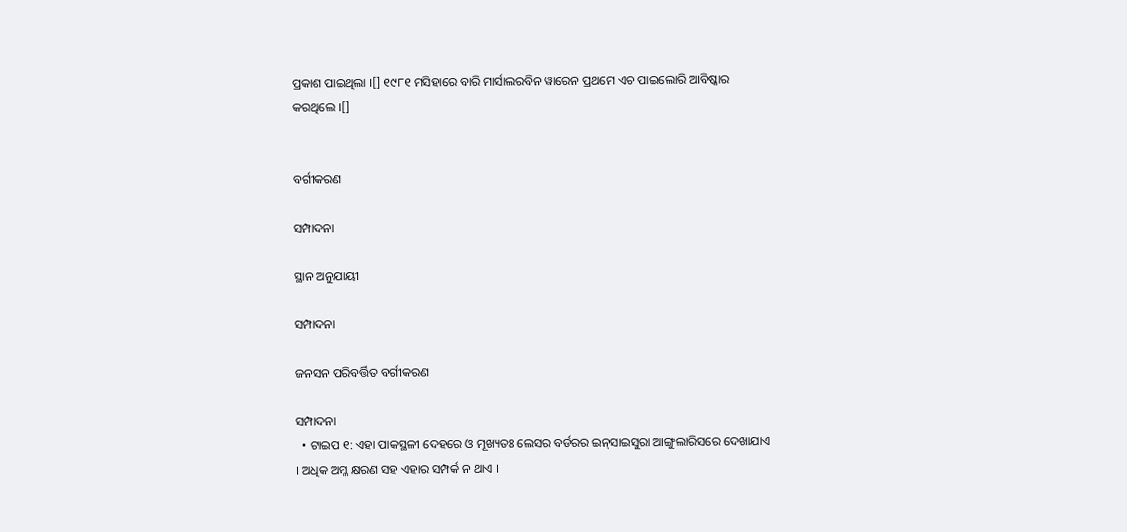ପ୍ରକାଶ ପାଇଥିଲା ।[] ୧୯୮୧ ମସିହାରେ ବାରି ମାର୍ସାଲରବିନ ୱାରେନ ପ୍ରଥମେ ଏଚ ପାଇଲୋରି ଆବିଷ୍କାର କରଥିଲେ ।[]


ବର୍ଗୀକରଣ

ସମ୍ପାଦନା

ସ୍ଥାନ ଅନୁଯାୟୀ

ସମ୍ପାଦନା

ଜନସନ ପରିବର୍ତ୍ତିତ ବର୍ଗୀକରଣ

ସମ୍ପାଦନା
  • ଟାଇପ ୧: ଏହା ପାକସ୍ଥଳୀ ଦେହରେ ଓ ମୂଖ୍ୟତଃ ଲେସର ବର୍ଡରର ଇନ୍‌ସାଇସୁରା ଆଙ୍ଗୁଲାରିସରେ ଦେଖାଯାଏ । ଅଧିକ ଅମ୍ଳ କ୍ଷରଣ ସହ ଏହାର ସମ୍ପର୍କ ନ ଥାଏ ।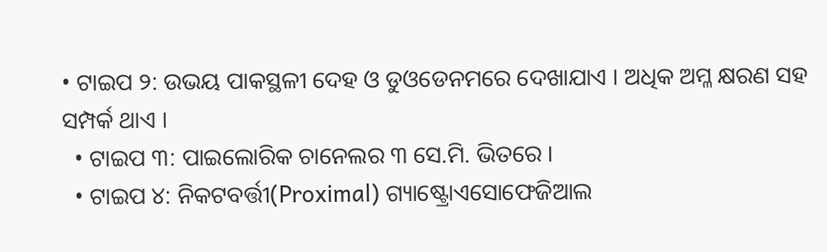• ଟାଇପ ୨: ଉଭୟ ପାକସ୍ଥଳୀ ଦେହ ଓ ଡୁଓଡେନମରେ ଦେଖାଯାଏ । ଅଧିକ ଅମ୍ଳ କ୍ଷରଣ ସହ ସମ୍ପର୍କ ଥାଏ ।
  • ଟାଇପ ୩: ପାଇଲୋରିକ ଚାନେଲର ୩ ସେ.ମି. ଭିତରେ ।
  • ଟାଇପ ୪: ନିକଟବର୍ତ୍ତୀ(Proximal) ଗ୍ୟାଷ୍ଟ୍ରୋଏସୋଫେଜିଆଲ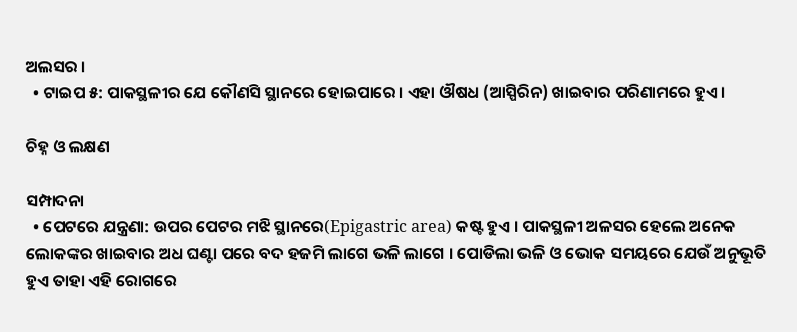ଅଲସର ।
  • ଟାଇପ ୫: ପାକସ୍ଥଳୀର ଯେ କୌଣସି ସ୍ଥାନରେ ହୋଇପାରେ । ଏହା ଔଷଧ (ଆସ୍ପିରିନ) ଖାଇବାର ପରିଣାମରେ ହୁଏ ।

ଚିହ୍ନ ଓ ଲକ୍ଷଣ

ସମ୍ପାଦନା
  • ପେଟରେ ଯନ୍ତ୍ରଣା: ଉପର ପେଟର ମଝି ସ୍ଥାନରେ(Epigastric area) କଷ୍ଟ ହୁଏ । ପାକସ୍ଥଳୀ ଅଳସର ହେଲେ ଅନେକ ଲୋକଙ୍କର ଖାଇବାର ଅଧ ଘଣ୍ଟା ପରେ ବଦ ହଜମି ଲାଗେ ଭଳି ଲାଗେ । ପୋଡିଲା ଭଳି ଓ ଭୋକ ସମୟରେ ଯେଉଁ ଅନୁଭୂତି ହୁଏ ତାହା ଏହି ରୋଗରେ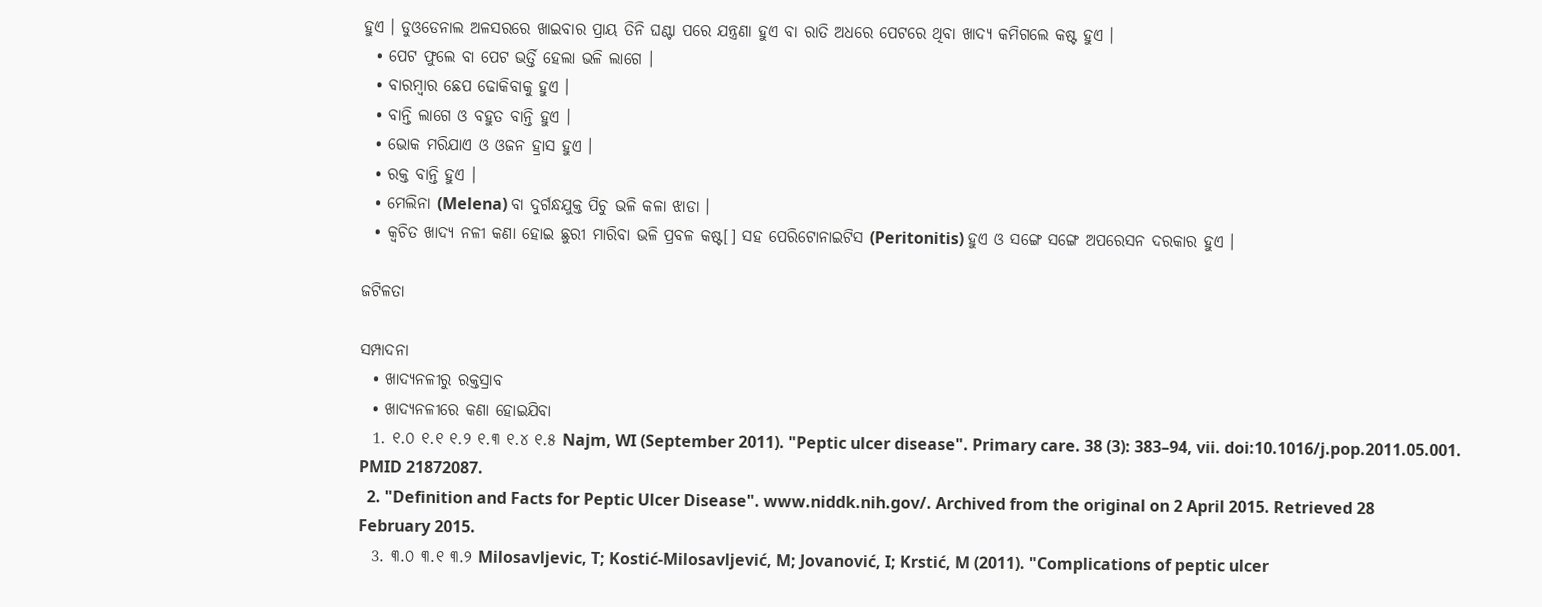ହୁଏ । ଡୁଓଡେନାଲ ଅଳସରରେ ଖାଇବାର ପ୍ରାୟ ତିନି ଘଣ୍ଟା ପରେ ଯନ୍ତ୍ରଣା ହୁଏ ବା ରାତି ଅଧରେ ପେଟରେ ଥିବା ଖାଦ୍ୟ କମିଗଲେ କଷ୍ଟ ହୁଏ ।
  • ପେଟ ଫୁଲେ ବା ପେଟ ଭର୍ତ୍ତି ହେଲା ଭଳି ଲାଗେ ।
  • ବାରମ୍ବାର ଛେପ ଢୋକିବାକୁ ହୁଏ ।
  • ବାନ୍ତି ଲାଗେ ଓ ବହୁତ ବାନ୍ତି ହୁଏ ।
  • ଭୋକ ମରିଯାଏ ଓ ଓଜନ ହ୍ରାସ ହୁଏ ।
  • ରକ୍ତ ବାନ୍ତି ହୁଏ ।
  • ମେଲିନା (Melena) ବା ଦୁର୍ଗନ୍ଧଯୁକ୍ତ ପିଚୁ ଭଳି କଳା ଝାଡା ।
  • କ୍ୱଚିତ ଖାଦ୍ୟ ନଳୀ କଣା ହୋଇ ଛୁରୀ ମାରିବା ଭଳି ପ୍ରବଳ କଷ୍ଟ[] ସହ ପେରିଟୋନାଇଟିସ (Peritonitis) ହୁଏ ଓ ସଙ୍ଗେ ସଙ୍ଗେ ଅପରେସନ ଦରକାର ହୁଏ ।

ଜଟିଳତା

ସମ୍ପାଦନା
  • ଖାଦ୍ୟନଳୀରୁ ରକ୍ତସ୍ରାବ
  • ଖାଦ୍ୟନଳୀରେ କଣା ହୋଇଯିବା
  1. ୧.୦ ୧.୧ ୧.୨ ୧.୩ ୧.୪ ୧.୫ Najm, WI (September 2011). "Peptic ulcer disease". Primary care. 38 (3): 383–94, vii. doi:10.1016/j.pop.2011.05.001. PMID 21872087.
  2. "Definition and Facts for Peptic Ulcer Disease". www.niddk.nih.gov/. Archived from the original on 2 April 2015. Retrieved 28 February 2015.
  3. ୩.୦ ୩.୧ ୩.୨ Milosavljevic, T; Kostić-Milosavljević, M; Jovanović, I; Krstić, M (2011). "Complications of peptic ulcer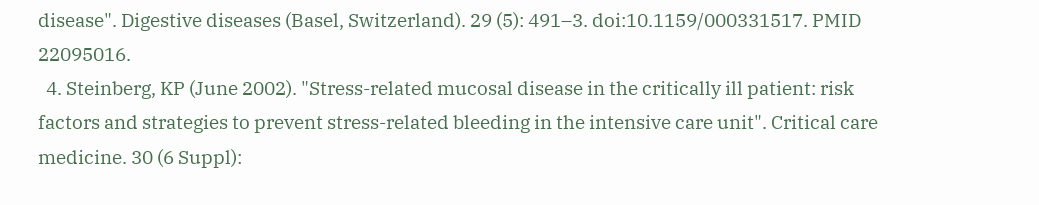disease". Digestive diseases (Basel, Switzerland). 29 (5): 491–3. doi:10.1159/000331517. PMID 22095016.
  4. Steinberg, KP (June 2002). "Stress-related mucosal disease in the critically ill patient: risk factors and strategies to prevent stress-related bleeding in the intensive care unit". Critical care medicine. 30 (6 Suppl):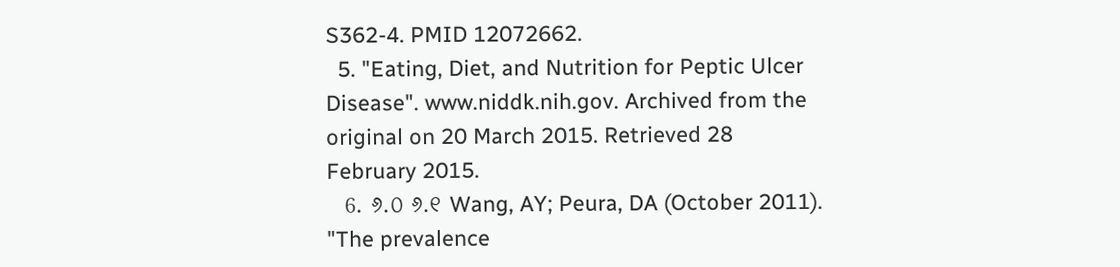S362-4. PMID 12072662.
  5. "Eating, Diet, and Nutrition for Peptic Ulcer Disease". www.niddk.nih.gov. Archived from the original on 20 March 2015. Retrieved 28 February 2015.
  6. ୬.୦ ୬.୧ Wang, AY; Peura, DA (October 2011). "The prevalence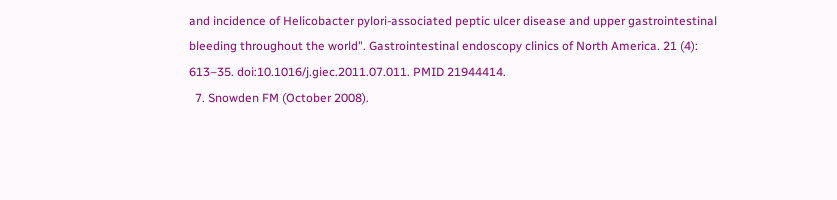and incidence of Helicobacter pylori-associated peptic ulcer disease and upper gastrointestinal bleeding throughout the world". Gastrointestinal endoscopy clinics of North America. 21 (4): 613–35. doi:10.1016/j.giec.2011.07.011. PMID 21944414.
  7. Snowden FM (October 2008).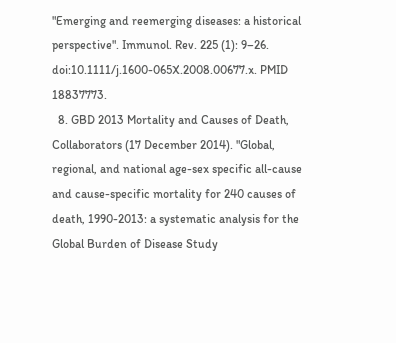"Emerging and reemerging diseases: a historical perspective". Immunol. Rev. 225 (1): 9–26. doi:10.1111/j.1600-065X.2008.00677.x. PMID 18837773.
  8. GBD 2013 Mortality and Causes of Death, Collaborators (17 December 2014). "Global, regional, and national age-sex specific all-cause and cause-specific mortality for 240 causes of death, 1990-2013: a systematic analysis for the Global Burden of Disease Study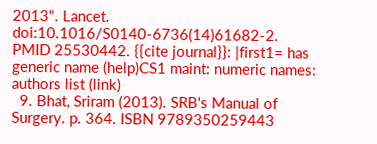2013". Lancet. doi:10.1016/S0140-6736(14)61682-2. PMID 25530442. {{cite journal}}: |first1= has generic name (help)CS1 maint: numeric names: authors list (link)
  9. Bhat, Sriram (2013). SRB's Manual of Surgery. p. 364. ISBN 9789350259443